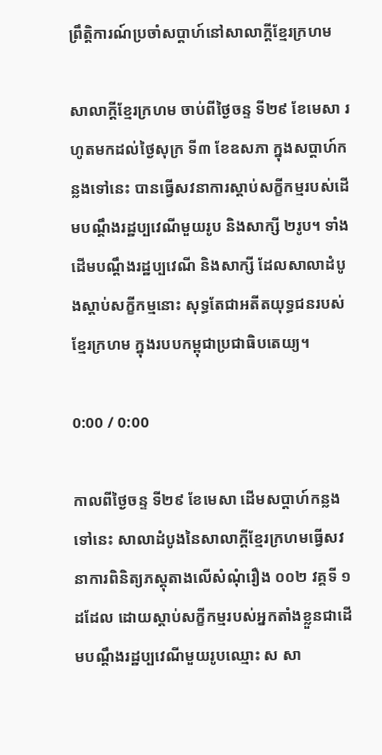ព្រឹត្តិការណ៍ប្រចាំសប្ដាហ៍នៅសាលាក្ដីខ្មែរក្រហម

សាលាក្ដីខ្មែរក្រហម ចាប់ពីថ្ងៃចន្ទ ទី២៩ ខែមេសា រហូតមកដល់ថ្ងៃសុក្រ ទី៣ ខែឧសភា ក្នុងសប្ដាហ៍កន្លងទៅនេះ បានធ្វើសវនាការស្ដាប់សក្ខីកម្មរបស់ដើមបណ្ដឹងរដ្ឋប្បវេណីមួយរូប និងសាក្សី ២រូប។ ទាំងដើមបណ្ដឹងរដ្ឋប្បវេណី និងសាក្សី ដែលសាលាដំបូងស្ដាប់សក្ខីកម្មនោះ សុទ្ធតែជាអតីតយុទ្ធជនរបស់ខ្មែរក្រហម ក្នុងរបបកម្ពុជាប្រជាធិបតេយ្យ។

0:00 / 0:00

កាលពីថ្ងៃចន្ទ ទី២៩ ខែមេសា ដើមសប្ដាហ៍កន្លងទៅនេះ សាលាដំបូងនៃសាលាក្ដីខ្មែរក្រហមធ្វើសវនាការពិនិត្យភស្តុតាងលើសំណុំរឿង ០០២ វគ្គទី ១ ដដែល ដោយស្ដាប់សក្ខីកម្មរបស់អ្នកតាំងខ្លួនជាដើមបណ្ដឹងរដ្ឋប្បវេណីមួយរូបឈ្មោះ ស សា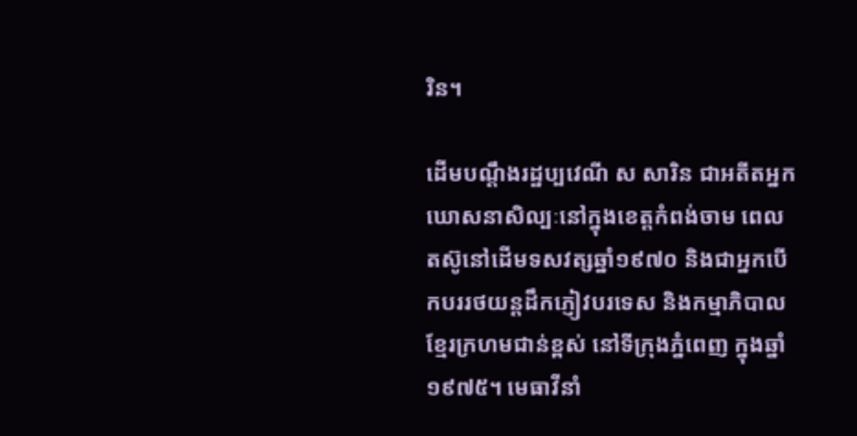រិន។

ដើមបណ្ដឹងរដ្ឋប្បវេណី ស សារិន ជាអតីតអ្នកឃោសនាសិល្បៈនៅក្នុងខេត្តកំពង់ចាម ពេលតស៊ូនៅដើមទសវត្សឆ្នាំ១៩៧០ និងជាអ្នកបើកបររថយន្តដឹកភ្ញៀវបរទេស និងកម្មាភិបាលខ្មែរក្រហមជាន់ខ្ពស់ នៅទីក្រុងភ្នំពេញ ក្នុងឆ្នាំ១៩៧៥។ មេធាវីនាំ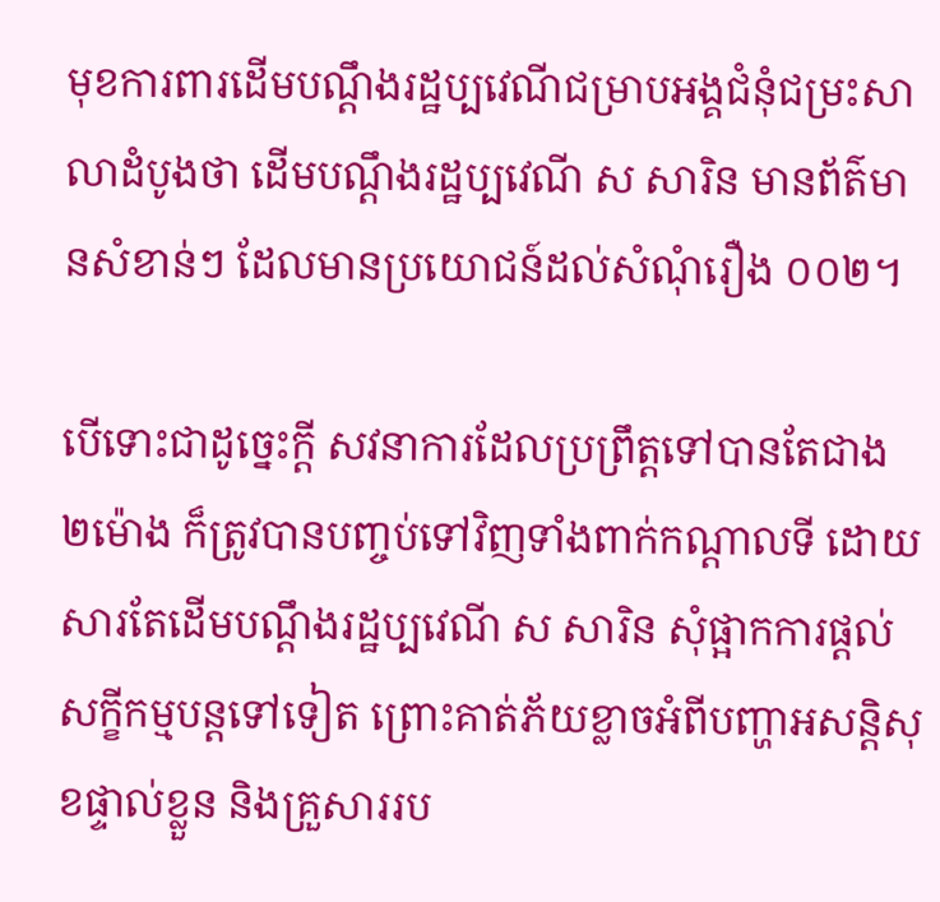មុខការពារដើមបណ្ដឹងរដ្ឋប្បវេណីជម្រាបអង្គជំនុំជម្រះសាលាដំបូងថា ដើមបណ្ដឹងរដ្ឋប្បវេណី ស សារិន មានព័ត៌មានសំខាន់ៗ ដែលមានប្រយោជន៍ដល់សំណុំរឿង ០០២។

បើទោះជាដូច្នេះក្ដី សវនាការដែលប្រព្រឹត្តទៅបានតែជាង ២ម៉ោង ក៏ត្រូវបានបញ្ចប់ទៅវិញទាំងពាក់កណ្ដាលទី ដោយសារតែដើមបណ្ដឹងរដ្ឋប្បវេណី ស សារិន សុំផ្អាកការផ្ដល់សក្ខីកម្មបន្តទៅទៀត ព្រោះគាត់ភ័យខ្លាចអំពីបញ្ហាអសន្តិសុខផ្ទាល់ខ្លួន និងគ្រួសាររប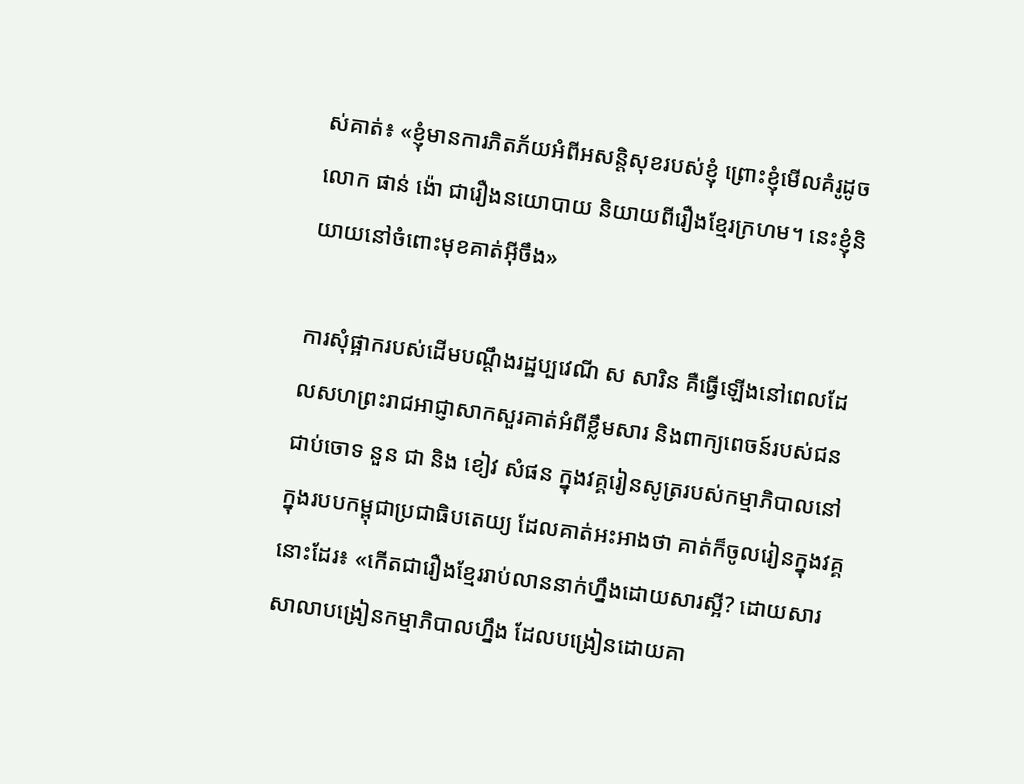ស់គាត់៖ «ខ្ញុំមានការភិតភ័យអំពីអសន្តិសុខរបស់ខ្ញុំ ព្រោះខ្ញុំមើលគំរូដូចលោក ផាន់ ង៉ោ ជារឿងនយោបាយ និយាយពីរឿងខ្មែរក្រហម។ នេះខ្ញុំនិយាយនៅចំពោះមុខគាត់អ៊ីចឹង»

ការសុំផ្អាករបស់ដើមបណ្ដឹងរដ្ឋប្បវេណី ស សារិន គឺធ្វើឡើងនៅពេលដែលសហព្រះរាជអាជ្ញាសាកសួរគាត់អំពីខ្លឹមសារ និងពាក្យពេចន៍របស់ជនជាប់ចោទ នួន ជា និង ខៀវ សំផន ក្នុងវគ្គរៀនសូត្ររបស់កម្មាភិបាលនៅក្នុងរបបកម្ពុជាប្រជាធិបតេយ្យ ដែលគាត់អះអាងថា គាត់ក៏ចូលរៀនក្នុងវគ្គនោះដែរ៖ «កើតជារឿងខ្មែររាប់លាននាក់ហ្នឹងដោយសារស្អី? ដោយសារសាលាបង្រៀនកម្មាភិបាលហ្នឹង ដែលបង្រៀនដោយគា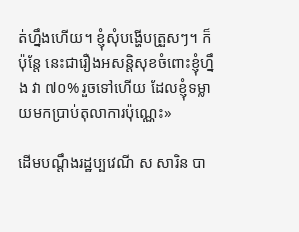ត់ហ្នឹងហើយ។ ខ្ញុំសុំបង្ហើបត្រួសៗ។ ក៏ប៉ុន្តែ នេះជារឿងអសន្តិសុខចំពោះខ្ញុំហ្នឹង វា ៧០% រួចទៅហើយ ដែលខ្ញុំទម្លាយមកប្រាប់តុលាការប៉ុណ្ណេះ»

ដើមបណ្ដឹងរដ្ឋប្បវេណី ស សារិន បា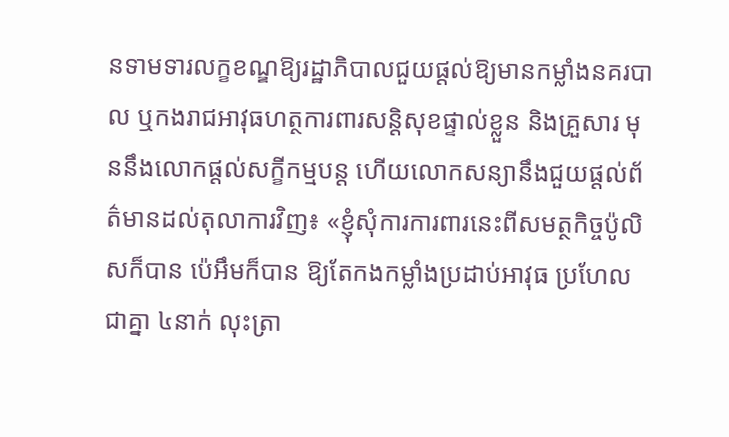នទាមទារលក្ខខណ្ឌឱ្យរដ្ឋាភិបាលជួយផ្ដល់ឱ្យមានកម្លាំងនគរបាល ឬកងរាជអាវុធហត្ថការពារសន្តិសុខផ្ទាល់ខ្លួន និងគ្រួសារ មុននឹងលោកផ្ដល់សក្ខីកម្មបន្ត ហើយលោកសន្យានឹងជួយផ្ដល់ព័ត៌មានដល់តុលាការវិញ៖ «ខ្ញុំសុំការការពារនេះពីសមត្ថកិច្ចប៉ូលិសក៏បាន ប៉េអឹមក៏បាន ឱ្យតែកងកម្លាំងប្រដាប់អាវុធ ប្រហែលជាគ្នា ៤នាក់ លុះត្រា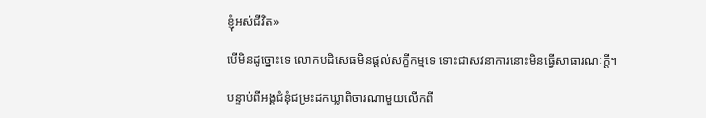ខ្ញុំអស់ជីវិត»

បើមិនដូច្នោះទេ លោកបដិសេធមិនផ្ដល់សក្ខីកម្មទេ ទោះជាសវនាការនោះមិនធ្វើសាធារណៈក្ដី។

បន្ទាប់ពីអង្គជំនុំជម្រះដកឃ្លាពិចារណាមួយលើកពី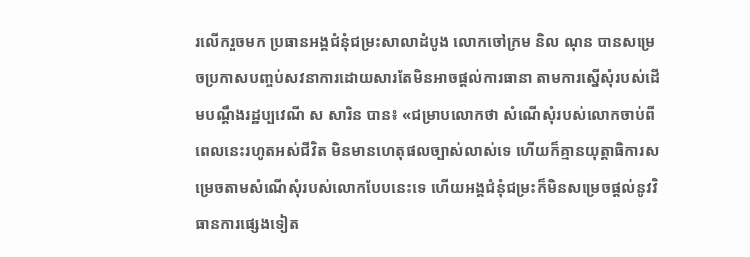រលើករួចមក ប្រធានអង្គជំនុំជម្រះសាលាដំបូង លោកចៅក្រម និល ណុន បានសម្រេចប្រកាសបញ្ចប់សវនាការដោយសារតែមិនអាចផ្ដល់ការធានា តាមការស្នើសុំរបស់ដើមបណ្ដឹងរដ្ឋប្បវេណី ស សារិន បាន៖ «ជម្រាបលោកថា សំណើសុំរបស់លោកចាប់ពីពេលនេះរហូតអស់ជីវិត មិនមានហេតុផលច្បាស់លាស់ទេ ហើយក៏គ្មានយុត្តាធិការសម្រេចតាមសំណើសុំរបស់លោកបែបនេះទេ ហើយអង្គជំនុំជម្រះក៏មិនសម្រេចផ្ដល់នូវវិធានការផ្សេងទៀត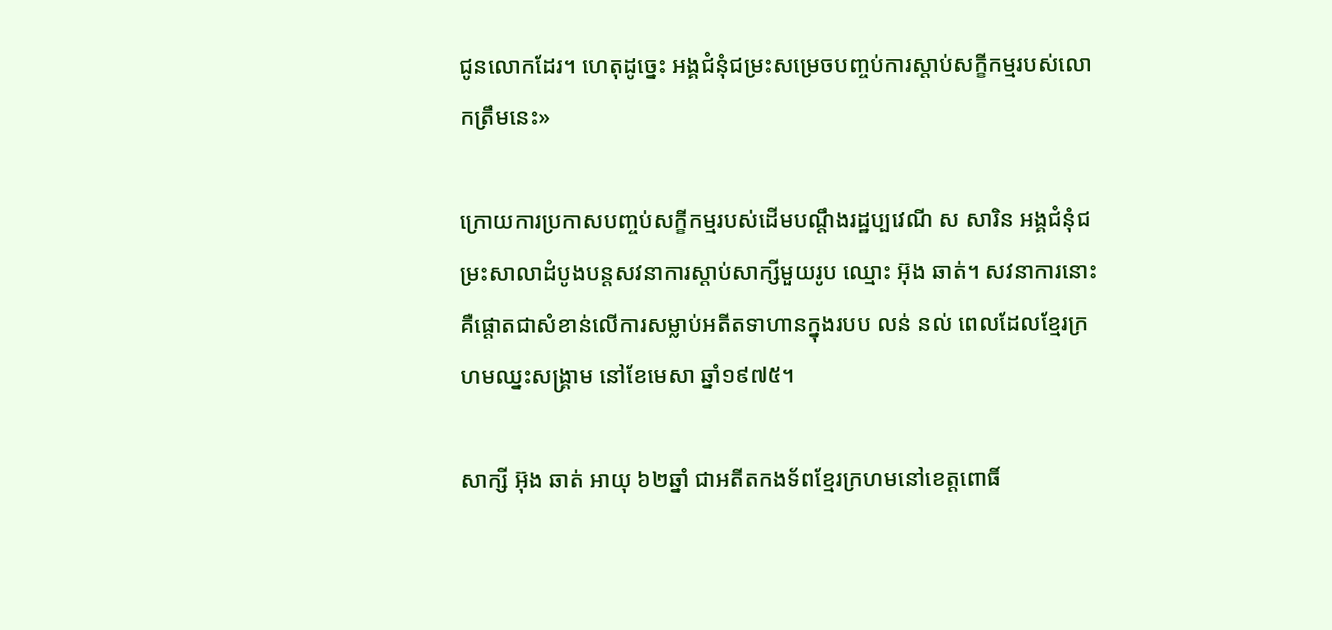ជូនលោកដែរ។ ហេតុដូច្នេះ អង្គជំនុំជម្រះសម្រេចបញ្ចប់ការស្ដាប់សក្ខីកម្មរបស់លោកត្រឹមនេះ»

ក្រោយការប្រកាសបញ្ចប់សក្ខីកម្មរបស់ដើមបណ្ដឹងរដ្ឋប្បវេណី ស សារិន អង្គជំនុំជម្រះសាលាដំបូងបន្តសវនាការស្ដាប់សាក្សីមួយរូប ឈ្មោះ អ៊ុង ឆាត់។ សវនាការនោះ គឺផ្ដោតជាសំខាន់លើការសម្លាប់អតីតទាហានក្នុងរបប លន់ នល់ ពេលដែលខ្មែរក្រហមឈ្នះសង្គ្រាម នៅខែមេសា ឆ្នាំ១៩៧៥។

សាក្សី អ៊ុង ឆាត់ អាយុ ៦២ឆ្នាំ ជាអតីតកងទ័ពខ្មែរក្រហមនៅខេត្តពោធិ៍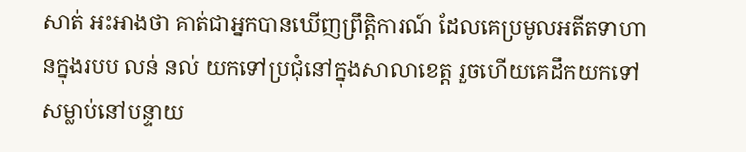សាត់ អះអាងថា គាត់ជាអ្នកបានឃើញព្រឹត្តិការណ៍ ដែលគេប្រមូលអតីតទាហានក្នុងរបប លន់ នល់ យកទៅប្រជុំនៅក្នុងសាលាខេត្ត រួចហើយគេដឹកយកទៅសម្លាប់នៅបន្ទាយ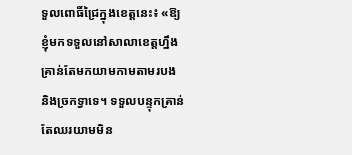ទួលពោធិ៍ជ្រៃក្នុងខេត្តនេះ៖ «ឱ្យខ្ញុំមកទទួលនៅសាលាខេត្តហ្នឹងគ្រាន់តែមកយាមកាមតាមរបង និងច្រកទ្វាទេ។ ទទួលបន្ទុកគ្រាន់តែឈរយាមមិន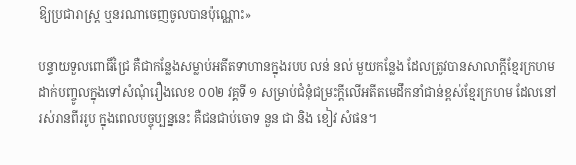ឱ្យប្រជារាស្ត្រ ឬនរណាចេញចូលបានប៉ុណ្ណោះ»

បន្ទាយទួលពោធិ៍ជ្រៃ គឺជាកន្លែងសម្លាប់អតីតទាហានក្នុងរបប លន់ នល់ មួយកន្លែង ដែលត្រូវបានសាលាក្ដីខ្មែរក្រហមដាក់បញ្ចូលក្នុងទៅសំណុំរឿងលេខ ០០២ វគ្គទី ១ សម្រាប់ជំនុំជម្រះក្ដីលើអតីតមេដឹកនាំជាន់ខ្ពស់ខ្មែរក្រហម ដែលនៅរស់រានពីររូប ក្នុងពេលបច្ចុប្បន្ននេះ គឺជនជាប់ចោទ នួន ជា និង ខៀវ សំផន។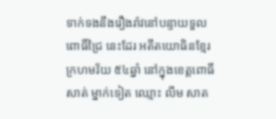ទាក់ទងនឹងរឿងរ៉ាវនៅបន្ទាយទួលពោធិ៍ជ្រៃ នេះដែរ អតីតយោធិនខ្មែរក្រហមវ័យ ៥៤ឆ្នាំ នៅក្នុងខេត្តពោធិ៍សាត់ ម្នាក់ទៀត ឈ្មោះ លឹម សាត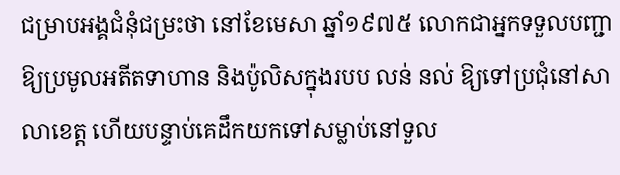ជម្រាបអង្គជំនុំជម្រះថា នៅខែមេសា ឆ្នាំ១៩៧៥ លោកជាអ្នកទទួលបញ្ជាឱ្យប្រមូលអតីតទាហាន និងប៉ូលិសក្នុងរបប លន់ នល់ ឱ្យទៅប្រជុំនៅសាលាខេត្ត ហើយបន្ទាប់គេដឹកយកទៅសម្លាប់នៅទួល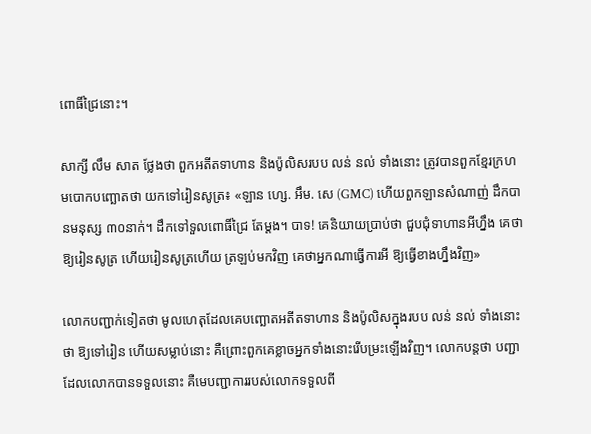ពោធិ៍ជ្រៃនោះ។

សាក្សី លឹម សាត ថ្លែងថា ពួកអតីតទាហាន និងប៉ូលិសរបប លន់ នល់ ទាំងនោះ ត្រូវបានពួកខ្មែរក្រហមបោកបញ្ឆោតថា យកទៅរៀនសូត្រ៖ «ឡាន ហ្សេ. អឹម. សេ (GMC) ហើយពួកឡានសំណាញ់ ដឹកបានមនុស្ស ៣០នាក់។ ដឹកទៅទួលពោធិ៍ជ្រៃ តែម្ដង។ បាទ! គេនិយាយប្រាប់ថា ជួបជុំទាហានអីហ្នឹង គេថា ឱ្យរៀនសូត្រ ហើយរៀនសូត្រហើយ ត្រឡប់មកវិញ គេថាអ្នកណាធ្វើការអី ឱ្យធ្វើខាងហ្នឹងវិញ»

លោកបញ្ជាក់ទៀតថា មូលហេតុដែលគេបញ្ឆោតអតីតទាហាន និងប៉ូលិសក្នុងរបប លន់ នល់ ទាំងនោះថា ឱ្យទៅរៀន ហើយសម្លាប់នោះ គឺព្រោះពួកគេខ្លាចអ្នកទាំងនោះរើបម្រះឡើងវិញ។ លោកបន្តថា បញ្ជាដែលលោកបានទទួលនោះ គឺមេបញ្ជាការរបស់លោកទទួលពី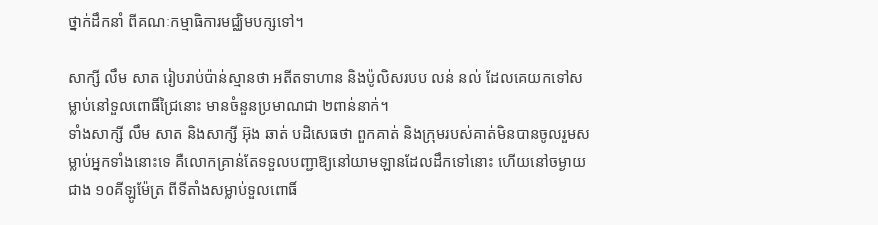ថ្នាក់ដឹកនាំ ពីគណៈកម្មាធិការមជ្ឈិមបក្សទៅ។

សាក្សី លឹម សាត រៀបរាប់ប៉ាន់ស្មានថា អតីតទាហាន និងប៉ូលិសរបប លន់ នល់ ដែលគេយកទៅសម្លាប់នៅទួលពោធិ៍ជ្រៃនោះ មានចំនួនប្រមាណជា ២ពាន់នាក់។
ទាំងសាក្សី លឹម សាត និងសាក្សី អ៊ុង ឆាត់ បដិសេធថា ពួកគាត់ និងក្រុមរបស់គាត់មិនបានចូលរួមសម្លាប់អ្នកទាំងនោះទេ គឺលោកគ្រាន់តែទទួលបញ្ជាឱ្យនៅយាមឡានដែលដឹកទៅនោះ ហើយនៅចម្ងាយជាង ១០គីឡូម៉ែត្រ ពីទីតាំងសម្លាប់ទួលពោធិ៍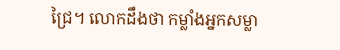ជ្រៃ។ លោកដឹងថា កម្លាំងអ្នកសម្លា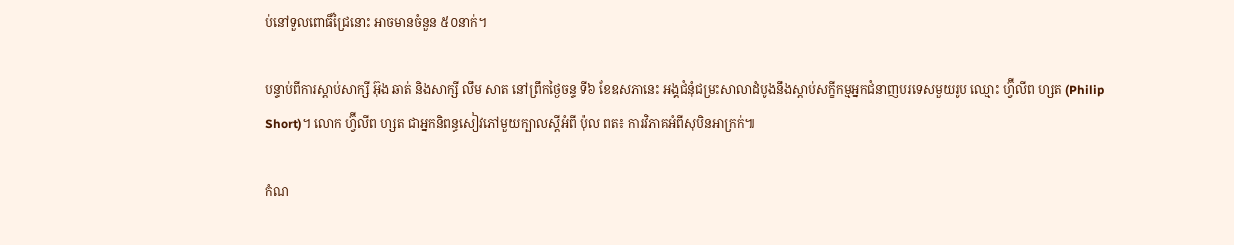ប់នៅទួលពោធិ៍ជ្រៃនោះ អាចមានចំនួន ៥០នាក់។

បន្ទាប់ពីការស្ដាប់សាក្សី អ៊ុង ឆាត់ និងសាក្សី លឹម សាត នៅព្រឹកថ្ងៃចន្ទ ទី៦ ខែឧសភានេះ អង្គជំនុំជម្រះសាលាដំបូងនឹងស្ដាប់សក្ខីកម្មអ្នកជំនាញបរទេសមួយរូប ឈ្មោះ ហ្វ៊ីលីព ហ្សត (Philip Short)។ លោក ហ្វ៊ីលីព ហ្សត ជាអ្នកនិពន្ធសៀវភៅមួយក្បាលស្ដីអំពី ប៉ុល ពត៖ ការវិភាគអំពីសុបិនអាក្រក់៕

កំណ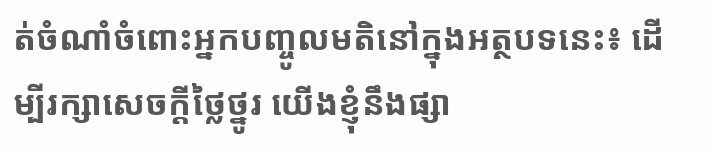ត់ចំណាំចំពោះអ្នកបញ្ចូលមតិនៅក្នុងអត្ថបទនេះ៖ ដើម្បីរក្សាសេចក្ដីថ្លៃថ្នូរ យើងខ្ញុំនឹងផ្សា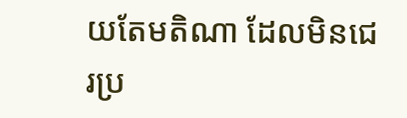យតែមតិណា ដែលមិនជេរប្រ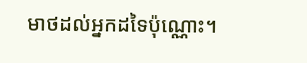មាថដល់អ្នកដទៃប៉ុណ្ណោះ។